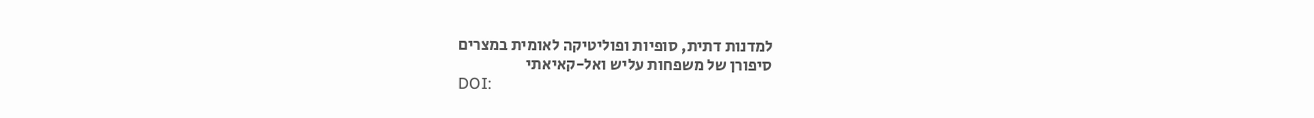למדנות דתית, סופיות ופוליטיקה לאומית במצרים
סיפורן של משפחות עליש ואל-קאיאתי
DOI: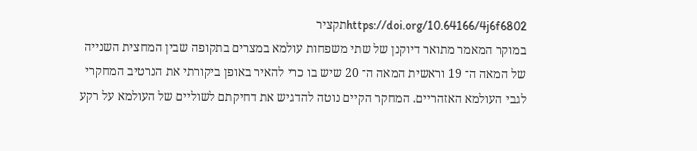https://doi.org/10.64166/4j6f6802תקציר
במוקר המאמר מתואר דיוקנן של שתי משפחות עולמא במצרים בתקופה שבין המחצית השנייה של המאה ה־ 19 וראשית המאה ה־ 20 שיש בו כרי להאיר באופן ביקורתי את הנרטיב המחקרי לגבי העולמא האזהריים. המחקר הקיים נוטה להדגיש את דחיקתם לשוליים של העולמא על רקע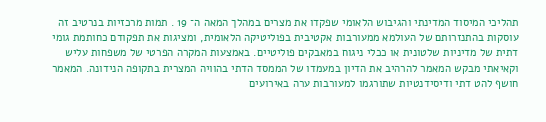תהליכי המיסוד המדינתי והגיבוש הלאומי שפקדו את מצרים במהלך המאה ה־ 19 . תמות מרכזיות בנרטיב זה עוסקות בהתנזרותם של העולמא ממעורבות אקטיבית בפוליטיקה הלאומית, ומציגות את תפקודם כחותמת גומי דתית של מדיניות שלטונית או ככלי ניגוח במאבקים פוליטיים. באמצעות המקרה הפרטי של משפחות עליש וקאיאתי מבקש המאמר להרהיב את הדיון במעמדו של הממסד הדתי בהוויה המצרית בתקופה הנידונה. המאמר חושף להט דתי ודיסידנטיות שתורגמו למעורבות ערה באירועים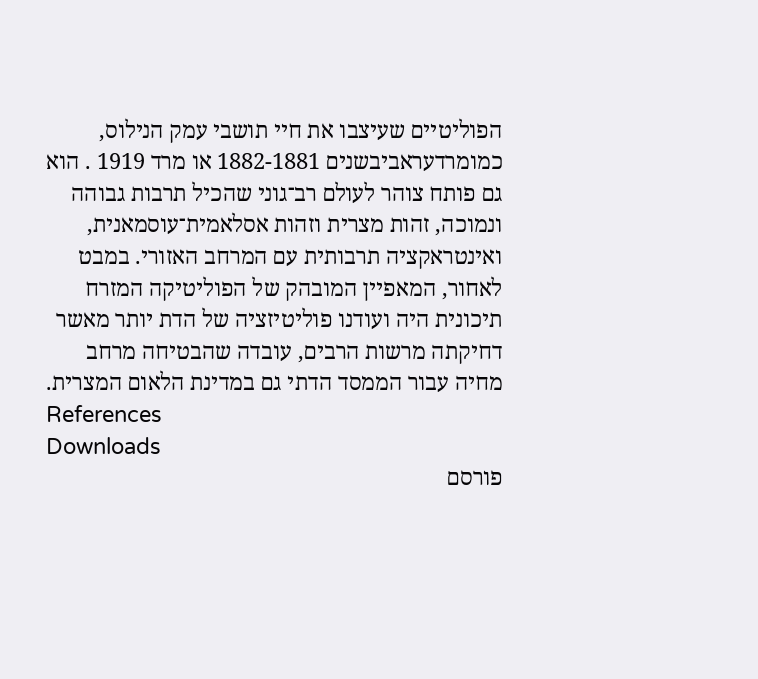הפוליטיים שעיצבו את חיי תושבי עמק הנילוס, כמומרדעראביבשנים 1882-1881 או מרד 1919 . הוא גם פותח צוהר לעולם רב־גוני שהכיל תרבות גבוהה ונמוכה, זהות מצרית וזהות אסלאמית־עוסמאנית, ואינטראקציה תרבותית עם המרחב האזורי. במבט לאחור, המאפיין המובהק של הפוליטיקה המזרח תיכונית היה ועודנו פוליטיזציה של הדת יותר מאשר דחיקתה מרשות הרבים, עובדה שהבטיחה מרחב מחיה עבור הממסד הדתי גם במדינת הלאום המצרית.
References
Downloads
פורסם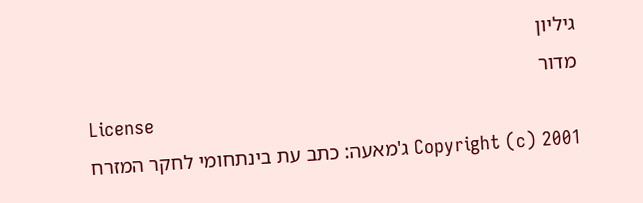גיליון
מדור
License
Copyright (c) 2001 ג'מאעה: כתב עת בינתחומי לחקר המזרח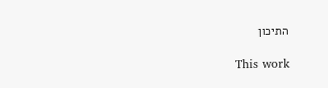התיכון

This work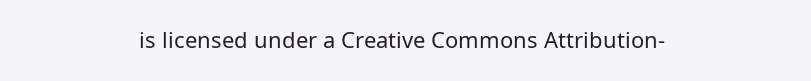is licensed under a Creative Commons Attribution-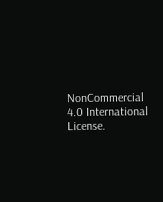NonCommercial 4.0 International License.